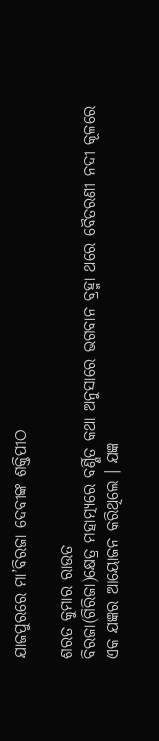ଯାଜପୁରରେ ମା’ବିରଜା ଦେବୀଙ୍କ ଶକ୍ତିପୀଠ

ଶରତ କୁମାର ରାଉତ
ବିରଜା(ଗିରିଜା)କ୍ଷେତ୍ର ମହାତ୍ମ୍ୟରେ ବର୍ଣ୍ଣିତ କଥା ଅନୁସାରେ ଭଗବାନ ବ୍ରହ୍ମା ଥରେ ବୈତରଣୀ ନଦୀ କୂଳରେ ଏକ ଯଜ୍ଞର ଆୟୋଜନ କରିଥିଲେ । ଯଜ୍ଞ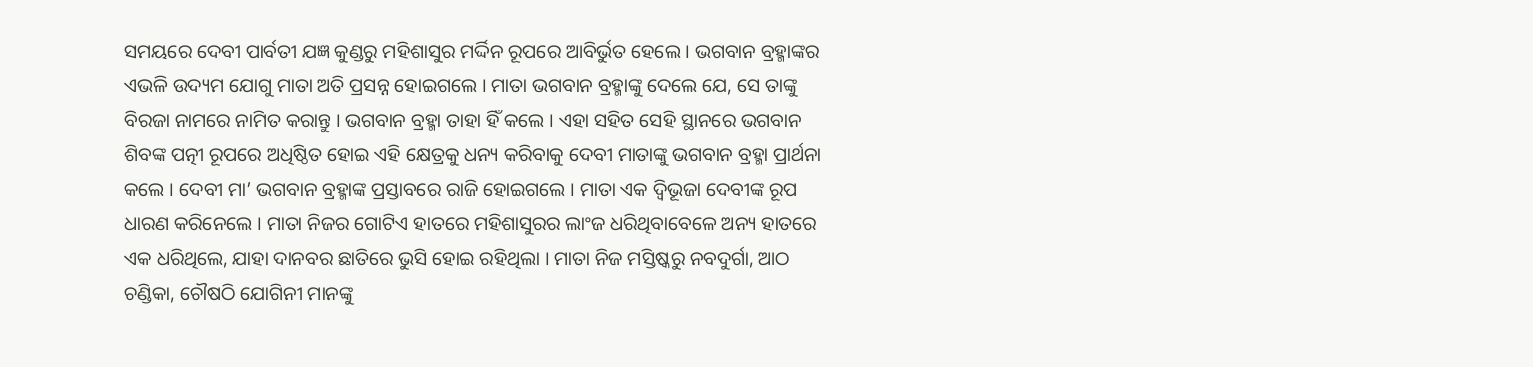ସମୟରେ ଦେବୀ ପାର୍ବତୀ ଯଜ୍ଞ କୁଣ୍ଡରୁ ମହିଶାସୁର ମର୍ଦ୍ଦିନ ରୂପରେ ଆବିର୍ଭୁତ ହେଲେ । ଭଗବାନ ବ୍ରହ୍ମାଙ୍କର ଏଭଳି ଉଦ୍ୟମ ଯୋଗୁ ମାତା ଅତି ପ୍ରସନ୍ନ ହୋଇଗଲେ । ମାତା ଭଗବାନ ବ୍ରହ୍ମାଙ୍କୁ ଦେଲେ ଯେ, ସେ ତାଙ୍କୁ ବିରଜା ନାମରେ ନାମିତ କରାନ୍ତୁ । ଭଗବାନ ବ୍ରହ୍ମା ତାହା ହିଁ କଲେ । ଏହା ସହିତ ସେହି ସ୍ଥାନରେ ଭଗବାନ ଶିବଙ୍କ ପତ୍ନୀ ରୂପରେ ଅଧିଷ୍ଠିତ ହୋଇ ଏହି କ୍ଷେତ୍ରକୁ ଧନ୍ୟ କରିବାକୁ ଦେବୀ ମାତାଙ୍କୁ ଭଗବାନ ବ୍ରହ୍ମା ପ୍ରାର୍ଥନା କଲେ । ଦେବୀ ମା’ ଭଗବାନ ବ୍ରହ୍ମାଙ୍କ ପ୍ରସ୍ତାବରେ ରାଜି ହୋଇଗଲେ । ମାତା ଏକ ଦ୍ୱିଭୂଜା ଦେବୀଙ୍କ ରୂପ ଧାରଣ କରିନେଲେ । ମାତା ନିଜର ଗୋଟିଏ ହାତରେ ମହିଶାସୁରର ଲାଂଜ ଧରିଥିବାବେଳେ ଅନ୍ୟ ହାତରେ ଏକ ଧରିଥିଲେ, ଯାହା ଦାନବର ଛାତିରେ ଭୁସି ହୋଇ ରହିଥିଲା । ମାତା ନିଜ ମସ୍ତିଷ୍କରୁ ନବଦୁର୍ଗା, ଆଠ ଚଣ୍ଡିକା, ଚୌଷଠି ଯୋଗିନୀ ମାନଙ୍କୁ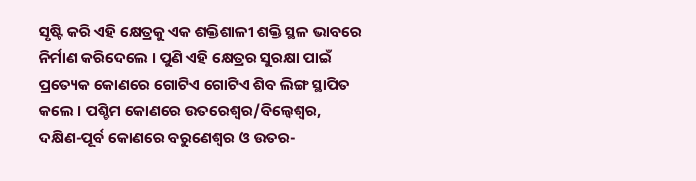ସୃଷ୍ଟି କରି ଏହି କ୍ଷେତ୍ରକୁ ଏକ ଶକ୍ତିଶାଳୀ ଶକ୍ତି ସ୍ଥଳ ଭାବରେ ନିର୍ମାଣ କରିଦେଲେ । ପୁଣି ଏହି କ୍ଷେତ୍ରର ସୁରକ୍ଷା ପାଇଁ ପ୍ରତ୍ୟେକ କୋଣରେ ଗୋଟିଏ ଗୋଟିଏ ଶିବ ଲିଙ୍ଗ ସ୍ଥାପିତ କଲେ । ପଶ୍ଚିମ କୋଣରେ ଉତରେଶ୍ୱର/ବିଲ୍ୱେଶ୍ୱର, ଦକ୍ଷିଣ-ପୂର୍ବ କୋଣରେ ବରୁଣେଶ୍ୱର ଓ ଉତର-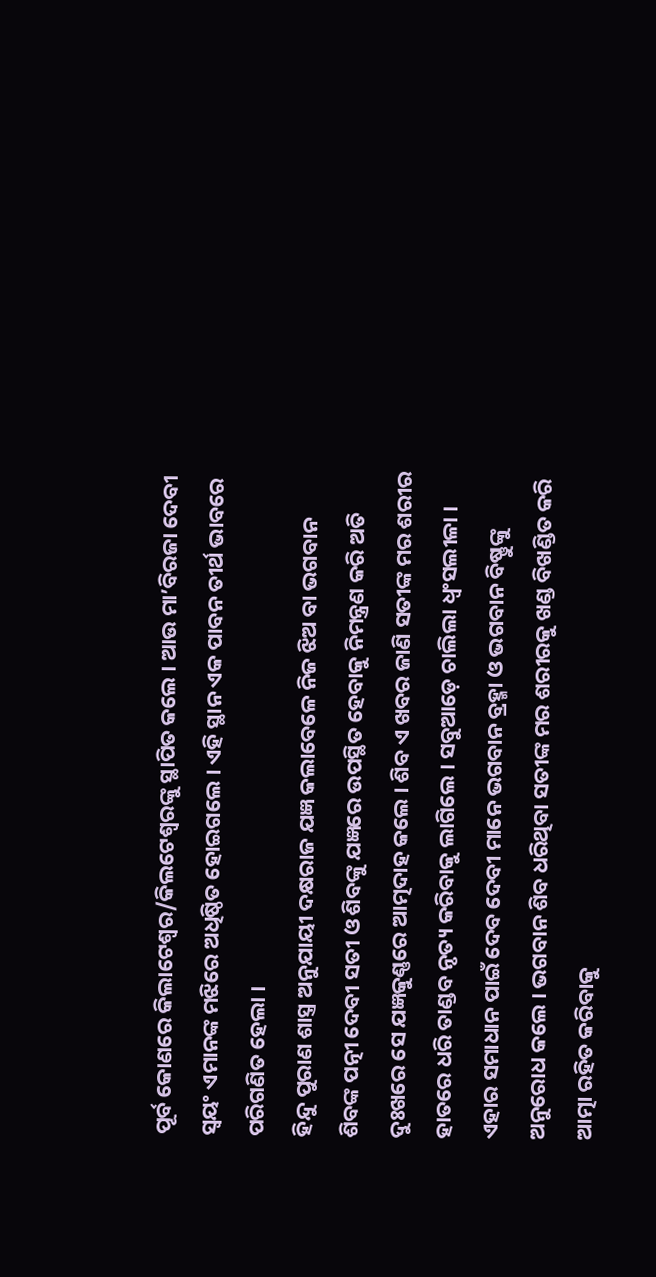ପୂର୍ବ କୋଣରେ କିଲାଟେଶ୍ୱର/କିଲଟେଶ୍ୱରଙ୍କୁ ସ୍ଥାପିତ କଲେ । ଆଉ ମା’ବିରଜା ଦେବୀ ସ୍ୱୟଂ ଏମାନଙ୍କ ମଝିରେ ଅଧିଷ୍ଠିତ ହୋଇଗଲେ । ଏହି ସ୍ଥାନ ଏକ ପାବନ ତୀର୍ଥ ଭାବରେ ପରିଗଣିତ ହେଲା ।
ହିନ୍ଦୁ ପୁରାଣ ଶାସ୍ତ୍ର ଅନୁଯାୟୀ ଦକ୍ଷରାଜ ଯଜ୍ଞ କଲାବେଳେ ନିଜ ଝିଅ ବା ଭଗବାନ ଶିବଙ୍କ ପତ୍ନୀ ଦେବୀ ସତୀ ଓ ଶିବଙ୍କୁ ଯଜ୍ଞରେ ଉପସ୍ଥିତ ହେବାକୁ ନିମନ୍ତ୍ରଣ କରି ଅତି ଦୁଃଖରେ ସେ ଯଜ୍ଞକୁଣ୍ଣରେ ଆତ୍ମଦାହ କଲେ । ଶିବ ଏ ଖବର ଜାଣି ସତୀଙ୍କ ମର ଶରୀର ହାତରେ ଧରି ତାଣ୍ଡବ ନୃତ୍ୟ କରିବାକୁ ଲାଗିଲେ । ସବୁଆଡ଼େ ଚାଲିଲା ଧ୍ୱଂସଲୀଳା । ଏହାର ସମାଧାନ ପାଇଁ ଦେବ ଦେବୀ ମାନେ ଭଗବାନ ବ୍ରହ୍ମା ଓ ଭଗବାନ ବିଷ୍ଣୁଙ୍କୁ ଅନୁରୋଧ କଲେ । ଭଗବାନ ଶିବ ଧରିଥିବା ସତୀଙ୍କ ମର ଶରୀରକୁ ଖଣ୍ଡ ବିଖଣ୍ଡିତ କରି ଆତ୍ମା ରହିତ କରିବାକୁ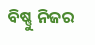ବିଷ୍ଣୁ ନିଜର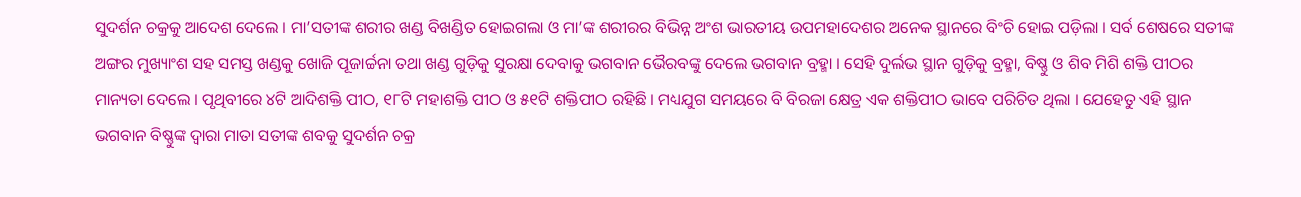ସୁଦର୍ଶନ ଚକ୍ରକୁ ଆଦେଶ ଦେଲେ । ମା’ସତୀଙ୍କ ଶରୀର ଖଣ୍ଡ ବିଖଣ୍ଡିତ ହୋଇଗଲା ଓ ମା’ଙ୍କ ଶରୀରର ବିଭିନ୍ନ ଅଂଶ ଭାରତୀୟ ଉପମହାଦେଶର ଅନେକ ସ୍ଥାନରେ ବିଂଚି ହୋଇ ପଡ଼ିଲା । ସର୍ବ ଶେଷରେ ସତୀଙ୍କ ଅଙ୍ଗର ମୁଖ୍ୟାଂଶ ସହ ସମସ୍ତ ଖଣ୍ଡକୁ ଖୋଜି ପୂଜାର୍ଚ୍ଚନା ତଥା ଖଣ୍ଡ ଗୁଡ଼ିକୁ ସୁରକ୍ଷା ଦେବାକୁ ଭଗବାନ ଭୈରବଙ୍କୁ ଦେଲେ ଭଗବାନ ବ୍ରହ୍ମା । ସେହି ଦୁର୍ଲଭ ସ୍ଥାନ ଗୁଡ଼ିକୁ ବ୍ରହ୍ମା, ବିଷ୍ଣୁ ଓ ଶିବ ମିଶି ଶକ୍ତି ପୀଠର ମାନ୍ୟତା ଦେଲେ । ପୃଥିବୀରେ ୪ଟି ଆଦିଶକ୍ତି ପୀଠ, ୧୮ଟି ମହାଶକ୍ତି ପୀଠ ଓ ୫୧ଟି ଶକ୍ତିପୀଠ ରହିଛି । ମଧ୍ୟଯୁଗ ସମୟରେ ବି ବିରଜା କ୍ଷେତ୍ର ଏକ ଶକ୍ତିପୀଠ ଭାବେ ପରିଚିତ ଥିଲା । ଯେହେତୁ ଏହି ସ୍ଥାନ ଭଗବାନ ବିଷ୍ଣୁଙ୍କ ଦ୍ୱାରା ମାତା ସତୀଙ୍କ ଶବକୁ ସୁଦର୍ଶନ ଚକ୍ର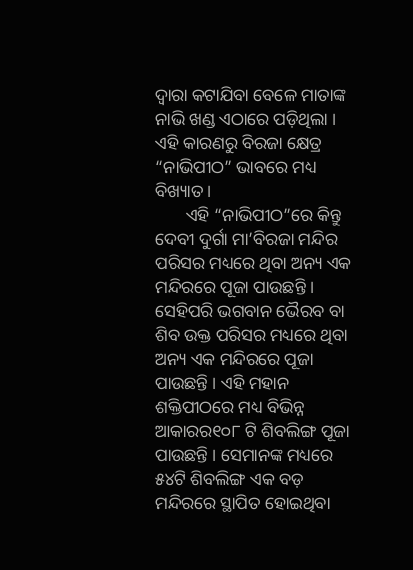ଦ୍ୱାରା କଟାଯିବା ବେଳେ ମାତାଙ୍କ ନାଭି ଖଣ୍ଡ ଏଠାରେ ପଡ଼ିଥିଲା । ଏହି କାରଣରୁ ବିରଜା କ୍ଷେତ୍ର “ନାଭିପୀଠ” ଭାବରେ ମଧ୍ୟ ବିଖ୍ୟାତ ।
       ଏହି “ନାଭିପୀଠ”ରେ କିନ୍ତୁ ଦେବୀ ଦୁର୍ଗା ମା’ବିରଜା ମନ୍ଦିର ପରିସର ମଧ୍ୟରେ ଥିବା ଅନ୍ୟ ଏକ ମନ୍ଦିରରେ ପୂଜା ପାଉଛନ୍ତି । ସେହିପରି ଭଗବାନ ଭୈରବ ବା ଶିବ ଉକ୍ତ ପରିସର ମଧ୍ୟରେ ଥିବା ଅନ୍ୟ ଏକ ମନ୍ଦିରରେ ପୂଜା ପାଉଛନ୍ତି । ଏହି ମହାନ ଶକ୍ତିପୀଠରେ ମଧ୍ୟ ବିଭିନ୍ନ ଆକାରର୧୦୮ ଟି ଶିବଲିଙ୍ଗ ପୂଜା ପାଉଛନ୍ତି । ସେମାନଙ୍କ ମଧ୍ୟରେ ୫୪ଟି ଶିବଲିଙ୍ଗ ଏକ ବଡ଼ ମନ୍ଦିରରେ ସ୍ଥାପିତ ହୋଇଥିବା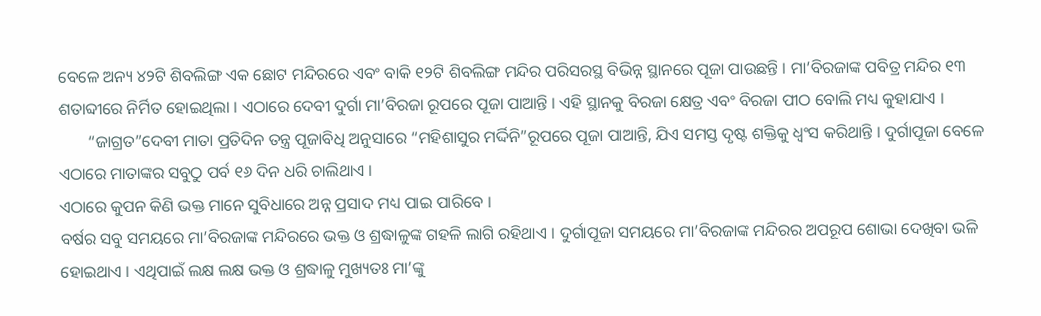ବେଳେ ଅନ୍ୟ ୪୨ଟି ଶିବଲିଙ୍ଗ ଏକ ଛୋଟ ମନ୍ଦିରରେ ଏବଂ ବାକି ୧୨ଟି ଶିବଲିଙ୍ଗ ମନ୍ଦିର ପରିସରସ୍ଥ ବିଭିନ୍ନ ସ୍ଥାନରେ ପୂଜା ପାଉଛନ୍ତି । ମା’ବିରଜାଙ୍କ ପବିତ୍ର ମନ୍ଦିର ୧୩ ଶତାବ୍ଦୀରେ ନିର୍ମିତ ହୋଇଥିଲା । ଏଠାରେ ଦେବୀ ଦୁର୍ଗା ମା’ବିରଜା ରୂପରେ ପୂଜା ପାଆନ୍ତି । ଏହି ସ୍ଥାନକୁ ବିରଜା କ୍ଷେତ୍ର ଏବଂ ବିରଜା ପୀଠ ବୋଲି ମଧ୍ୟ କୁହାଯାଏ ।
       “ଜାଗ୍ରତ”ଦେବୀ ମାତା ପ୍ରତିଦିନ ତନ୍ତ୍ର ପୂଜାବିଧି ଅନୁସାରେ “ମହିଶାସୁର ମର୍ଦ୍ଦିନି”ରୂପରେ ପୂଜା ପାଆନ୍ତି, ଯିଏ ସମସ୍ତ ଦୃଷ୍ଟ ଶକ୍ତିକୁ ଧ୍ୱଂସ କରିଥାନ୍ତି । ଦୁର୍ଗାପୂଜା ବେଳେ ଏଠାରେ ମାତାଙ୍କର ସବୁଠୁ ପର୍ବ ୧୬ ଦିନ ଧରି ଚାଲିଥାଏ ।
ଏଠାରେ କୁପନ କିଣି ଭକ୍ତ ମାନେ ସୁବିଧାରେ ଅନ୍ନ ପ୍ରସାଦ ମଧ୍ୟ ପାଇ ପାରିବେ ।
ବର୍ଷର ସବୁ ସମୟରେ ମା’ବିରଜାଙ୍କ ମନ୍ଦିରରେ ଭକ୍ତ ଓ ଶ୍ରଦ୍ଧାଳୁଙ୍କ ଗହଳି ଲାଗି ରହିଥାଏ । ଦୁର୍ଗାପୂଜା ସମୟରେ ମା’ବିରଜାଙ୍କ ମନ୍ଦିରର ଅପରୂପ ଶୋଭା ଦେଖିବା ଭଳି ହୋଇଥାଏ । ଏଥିପାଇଁ ଲକ୍ଷ ଲକ୍ଷ ଭକ୍ତ ଓ ଶ୍ରଦ୍ଧାଳୁ ମୁଖ୍ୟତଃ ମା’ଙ୍କୁ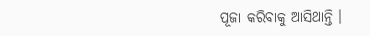ପୂଜା କରିବାକୁ ଆସିଥାନ୍ତି ।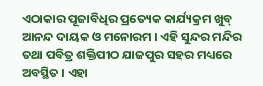ଏଠାକାର ପୂଜାବିଧିର ପ୍ରତ୍ୟେକ କାର୍ଯ୍ୟକ୍ରମ ଖୁବ୍ ଆନନ୍ଦ ଦାୟକ ଓ ମନୋରମ । ଏହି ସୁନ୍ଦର ମନ୍ଦିର ତଥା ପବିତ୍ର ଶକ୍ତିପୀଠ ଯାଜପୁର ସହର ମଧ୍ୟରେ ଅବସ୍ଥିତ । ଏହା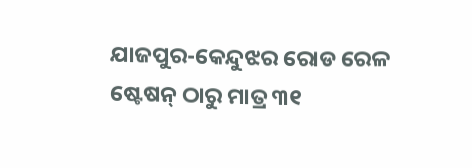ଯାଜପୁର-କେନ୍ଦୁଝର ରୋଡ ରେଳ ଷ୍ଟେଷନ୍ ଠାରୁ ମାତ୍ର ୩୧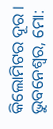କିଲୋମିଟର ଦୂର ।
ଭୁବନେଶ୍ୱର, ମୋ: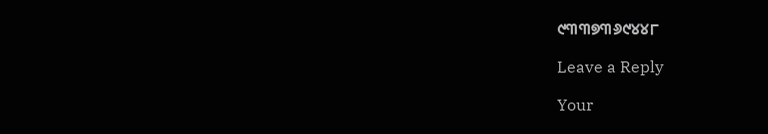୯୩୩୭୩୬୯୪୪୮

Leave a Reply

Your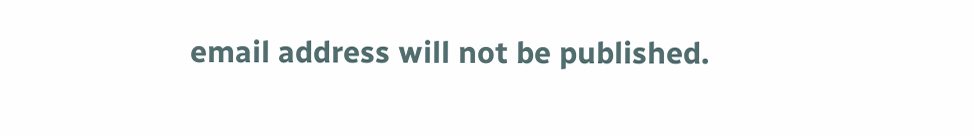email address will not be published.